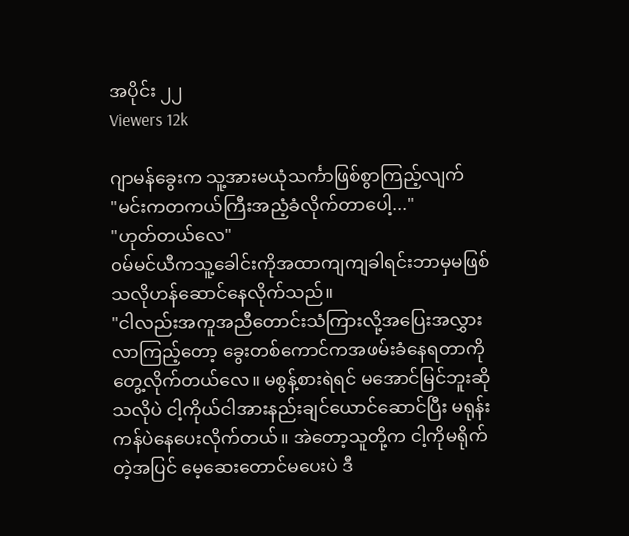အပိုင်း ၂၂
Viewers 12k

ဂျာမန်ခွေးက သူ့အားမယုံသင်္ကာဖြစ်စွာကြည့်လျက်
"မင်းကတကယ်ကြီးအညံ့ခံလိုက်တာပေါ့..."
"ဟုတ်တယ်လေ"
၀မ်မင်ယီကသူ့ခေါင်းကိုအထာကျကျခါရင်းဘာမှမဖြစ်သလိုဟန်ဆောင်နေလိုက်သည်။
"ငါလည်းအကူအညီတောင်းသံကြားလို့အပြေးအလွှားလာကြည့်တော့ ခွေးတစ်ကောင်ကအဖမ်းခံနေရတာကိုတွေ့လိုက်တယ်လေ။ မစွန့်စားရဲရင် မအောင်မြင်ဘူးဆိုသလိုပဲ ငါ့ကိုယ်ငါအားနည်းချင်ယောင်ဆောင်ပြီး မရုန်းကန်ပဲနေပေးလိုက်တယ်။ အဲတော့သူတို့က ငါ့ကိုမရိုက်တဲ့အပြင် မေ့ဆေးတောင်မပေးပဲ ဒီ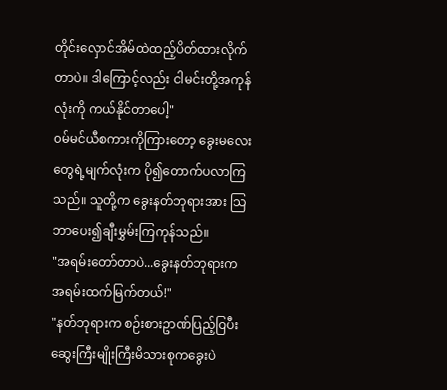တိုင်းလှောင်အိမ်ထဲထည့်ပိတ်ထားလိုက်တာပဲ။ ဒါကြောင့်လည်း ငါမင်းတို့အကုန်လုံးကို ကယ်နိုင်တာပေါ့"
၀မ်မင်ယီစကားကိုကြားတော့ ခွေးမလေးတွေရဲ့မျက်လုံးက ပို၍တောက်ပလာကြသည်။ သူတို့က ခွေးနတ်ဘုရားအား သြဘာပေး၍ချီးမွှမ်းကြကုန်သည်။
"အရမ်းတော်တာပဲ...ခွေးနတ်ဘုရားက အရမ်းထက်မြက်တယ်!"
"နတ်ဘုရားက စဉ်းစားဥာဏ်ပြည့်ဝြပီး ဆွေးကြီးမျိုးကြီးမိသားစုကခွေးပဲ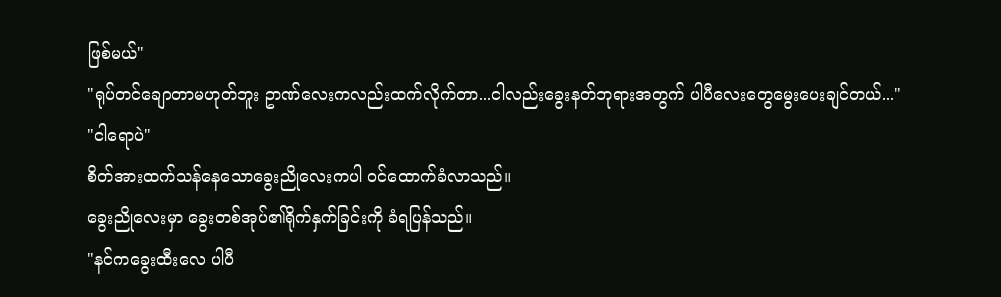ဖြစ်မယ်"
"ရုပ်တင်ချောတာမဟုတ်ဘူး ဥာဏ်လေးကလည်းထက်လိုက်တာ...ငါလည်းခွေးနတ်ဘုရားအတွက် ပါပီလေးတွေမွေးပေးချင်တယ်..."
"ငါရောပဲ"
စိတ်အားထက်သန်နေသောခွေးညိုလေးကပါ ၀င်ထောက်ခံလာသည်။
ခွေးညိုလေးမှာ ခွေးတစ်အုပ်၏ရိုက်နှက်ခြင်းကို ခံရပြန်သည်။
"နင်ကခွေးထီးလေ ပါပီ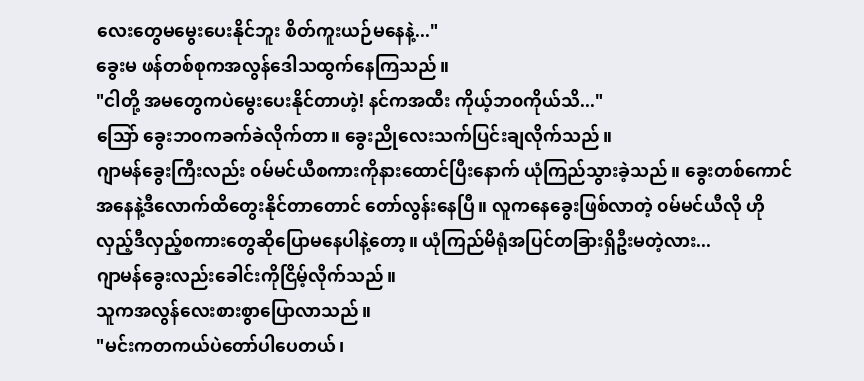လေးတွေမမွေးပေးနိုင်ဘူး စိတ်ကူးယဉ်မနေနဲ့..."
ခွေးမ ဖန်တစ်စုကအလွန်ဒေါသထွက်နေကြသည်။
"ငါတို့ အမတွေကပဲမွေးပေးနိုင်တာဟဲ့! နင်ကအထီး ကိုယ့်ဘ၀ကိုယ်သိ..."
သြော် ခွေးဘ၀ကခက်ခဲလိုက်တာ။ ခွေးညိုလေးသက်ပြင်းချလိုက်သည်။
ဂျာမန်ခွေးကြီးလည်း ၀မ်မင်ယီစကားကိုနားထောင်ပြီးနောက် ယုံကြည်သွားခဲ့သည်။ ခွေးတစ်ကောင်အနေနဲ့ဒီလောက်ထိတွေးနိုင်တာတောင် တော်လွန်းနေပြီ။ လူကနေခွေးဖြစ်လာတဲ့ ၀မ်မင်ယီလို ဟိုလှည့်ဒီလှည့်စကားတွေဆိုပြောမနေပါနဲ့တော့။ ယုံကြည်မိရုံအပြင်တခြားရှိဦးမတဲ့လား...
ဂျာမန်ခွေးလည်းခေါင်းကိုငြိမ့်လိုက်သည်။
သူကအလွန်လေးစားစွာပြောလာသည်။
"မင်းကတကယ်ပဲတော်ပါပေတယ်၊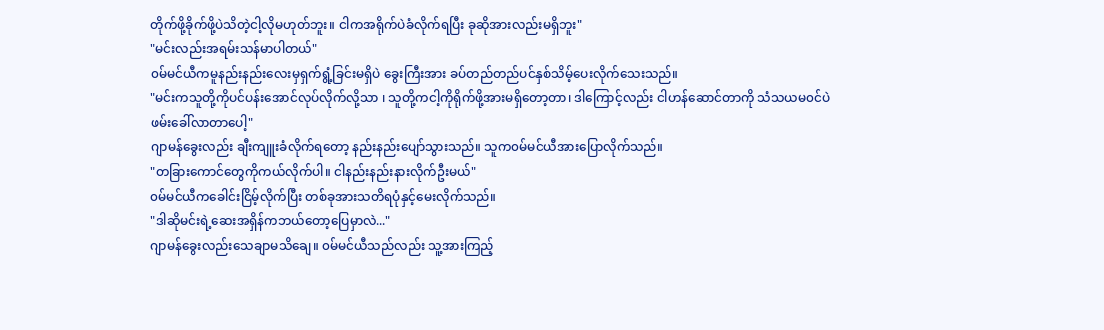တိုက်ဖို့ခိုက်ဖို့ပဲသိတဲ့ငါ့လိုမဟုတ်ဘူး။ ငါကအရိုက်ပဲခံလိုက်ရပြီး ခုဆိုအားလည်းမရှိဘူး"
"မင်းလည်းအရမ်းသန်မာပါတယ်"
၀မ်မင်ယီကမူနည်းနည်းလေးမှရှက်ရွံ့ခြင်းမရှိပဲ ခွေးကြီးအား ခပ်တည်တည်ပင်နှစ်သိမ့်ပေးလိုက်သေးသည်။
"မင်းကသူတို့ကိုပင်ပန်းအောင်လုပ်လိုက်လို့သာ ၊ သူတို့ကငါ့ကိုရိုက်ဖို့အားမရှိတော့တာ၊ ဒါကြောင့်လည်း ငါဟန်ဆောင်တာကို သံသယမ၀င်ပဲ ဖမ်းခေါ်လာတာပေါ့"
ဂျာမန်ခွေးလည်း ချီးကျူးခံလိုက်ရတော့ နည်းနည်းပျော်သွားသည်။ သူက၀မ်မင်ယီအားပြောလိုက်သည်။
"တခြားကောင်တွေကိုကယ်လိုက်ပါ။ ငါနည်းနည်းနားလိုက်ဦးမယ်"
၀မ်မင်ယီကခေါင်းငြိမ့်လိုက်ပြီး တစ်ခုအားသတိရပုံနှင့်မေးလိုက်သည်။
"ဒါဆိုမင်းရဲ့ဆေးအရှိန်ကဘယ်တော့ပြေမှာလဲ..."
ဂျာမန်ခွေးလည်းသေချာမသိချေ။ ၀မ်မင်ယီသည်လည်း သူ့အားကြည့်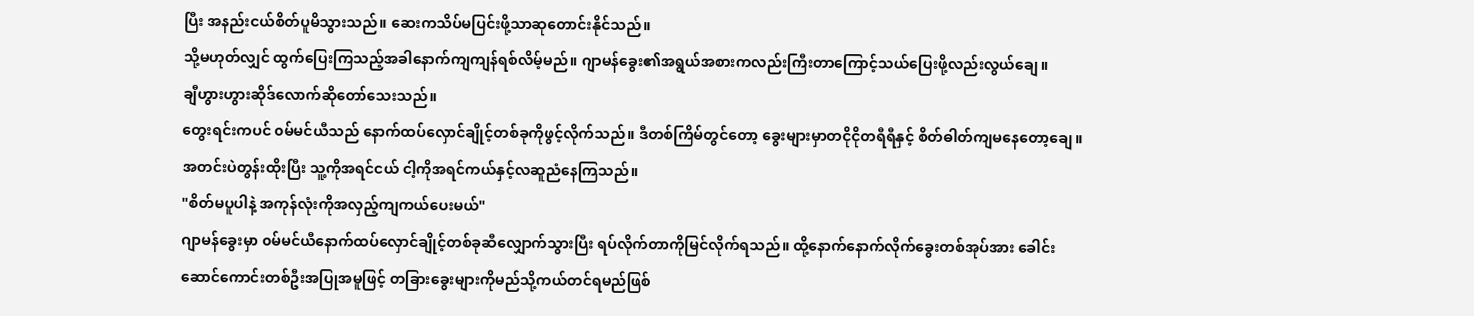ပြီး အနည်းငယ်စိတ်ပူမိသွားသည်။ ဆေးကသိပ်မပြင်းဖို့သာဆုတောင်းနိုင်သည်။
သို့မဟုတ်လျှင် ထွက်ပြေးကြသည့်အခါနောက်ကျကျန်ရစ်လိမ့်မည်။ ဂျာမန်ခွေး၏အရွယ်အစားကလည်းကြီးတာကြောင့်သယ်ပြေးဖို့လည်းလွယ်ချေ။
ချီဟွားဟွားဆိုဒ်လောက်ဆိုတော်သေးသည်။
တွေးရင်းကပင် ၀မ်မင်ယီသည် နောက်ထပ်လှောင်ချိုင့်တစ်ခုကိုဖွင့်လိုက်သည်။ ဒီတစ်ကြိမ်တွင်တော့ ခွေးများမှာတငိုငိုတရီရီနှင့် စိတ်ဓါတ်ကျမနေတော့ချေ။
အတင်းပဲတွန်းထိုးပြီး သူ့ကိုအရင်ငယ် ငါ့ကိုအရင်ကယ်နှင့်လဆူညံနေကြသည်။
"စိတ်မပူပါနဲ့ အကုန်လုံးကိုအလှည့်ကျကယ်ပေးမယ်"
ဂျာမန်ခွေးမှာ ၀မ်မင်ယီနောက်ထပ်လှောင်ချိုင့်တစ်ခုဆီလျှောက်သွားပြီး ရပ်လိုက်တာကိုမြင်လိုက်ရသည်။ ထို့နောက်နောက်လိုက်ခွေးတစ်အုပ်အား ခေါင်းဆောင်ကောင်းတစ်ဦးအပြုအမူဖြင့် တခြားခွေးများကိုမည်သို့ကယ်တင်ရမည်ဖြစ်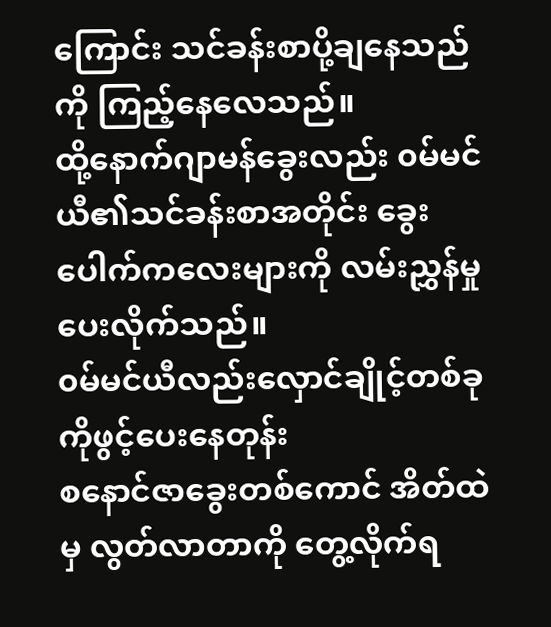ကြောင်း သင်ခန်းစာပို့ချနေသည်ကို ကြည့်နေလေသည်။
ထို့နောက်ဂျာမန်ခွေးလည်း ၀မ်မင်ယီ၏သင်ခန်းစာအတိုင်း ခွေးပေါက်ကလေးများကို လမ်းညွှန်မှုပေးလိုက်သည်။
၀မ်မင်ယီလည်းလှောင်ချိုင့်တစ်ခုကိုဖွင့်ပေးနေတုန်း
စနောင်ဇာခွေးတစ်ကောင် အိတ်ထဲမှ လွတ်လာတာကို တွေ့လိုက်ရ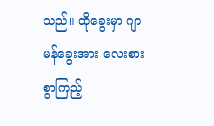သည်။ ထိုခွေးမှာ ဂျာမန်ခွေးအား လေးစားစွာကြည့်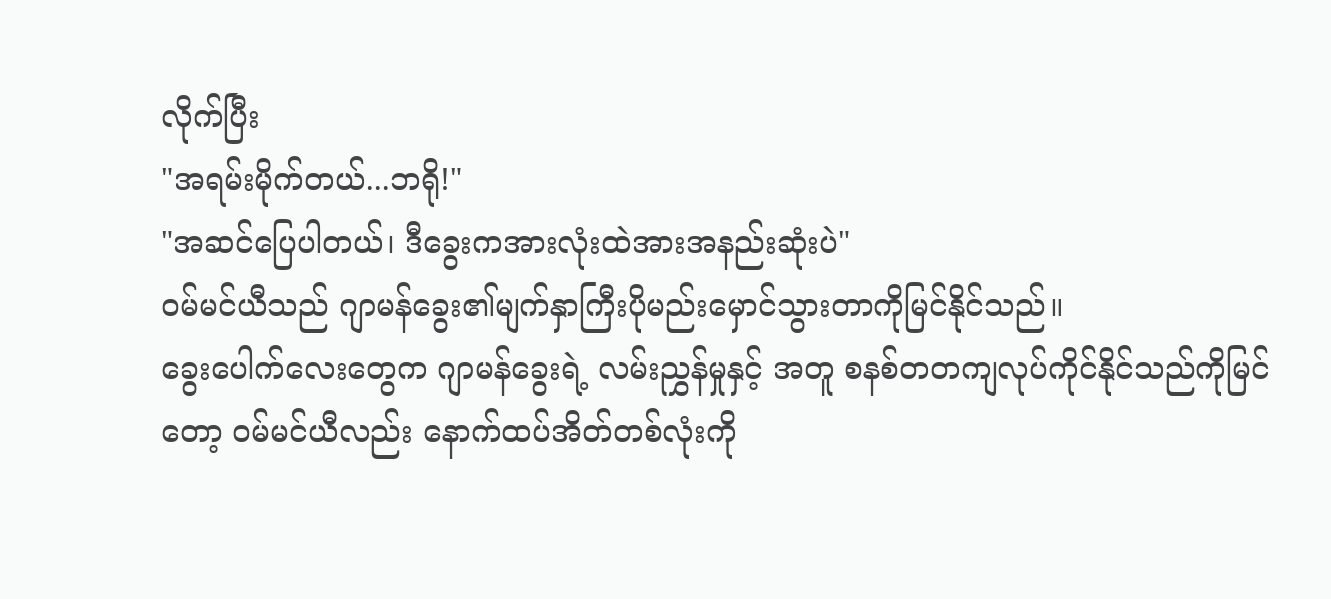လိုက်ပြီး
"အရမ်းမိုက်တယ်...ဘရို!"
"အဆင်ပြေပါတယ်၊ ဒီခွေးကအားလုံးထဲအားအနည်းဆုံးပဲ"
၀မ်မင်ယီသည် ဂျာမန်ခွေး၏မျက်နှာကြီးပိုမည်းမှောင်သွားတာကိုမြင်နိုင်သည်။
ခွေးပေါက်လေးတွေက ဂျာမန်ခွေးရဲ့ လမ်းညွှန်မှုနှင့် အတူ စနစ်တတကျလုပ်ကိုင်နိုင်သည်ကိုမြင်တော့ ၀မ်မင်ယီလည်း နောက်ထပ်အိတ်တစ်လုံးကို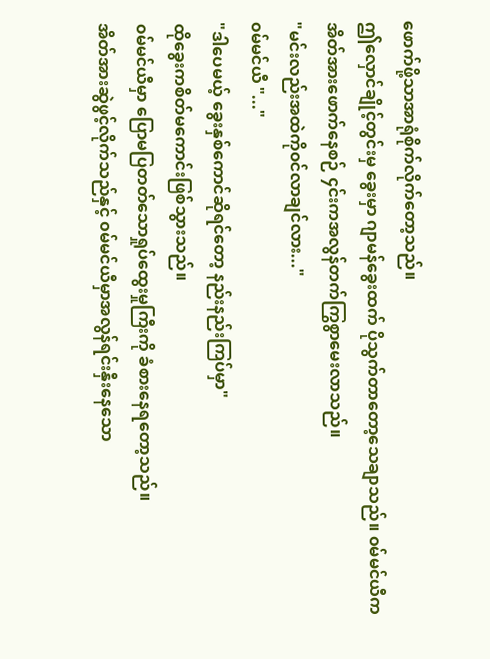ဖောက်ဖို့သာအာရုံစိုက်လိုက်တော့သည်။
ဤလှောင်ချိုင့်တွင်းမှ ခွေးမှာ ဂျာမန်ခွေးထက် ပိုသွက်တာတော့သေချာသည်။ ၀မ်မင်ယီက အိတ်အားဖောက်နေစဉ် ၄င်းကအလွန်တက်ကြွစွာမေးလာသည်။
"မင်းလည်းအထဲကို၀င်လာချင်လား..."
၀မ်မင်ယီ "..."
"ဒါပေမယ့် ခွေးနှစ်ကောင်ဆိုရင်တော့ နည်းနည်းကြပ်မှာ"
ထိုခွေးကစိတ်မကောင်းဖြစ်သွားသည်။
၀မ်မင်ယီမှာ ပြောမပြတတ်သောရှုပ်ထွေးမှုကြီးကို ခံစားနေရတော့သည်။
အိတ်အားဆွဲဖွင့်လိုက်သည်နှင့် ၀မ်မင်ယီမှာအလွန်ရင်းနှီးနေသော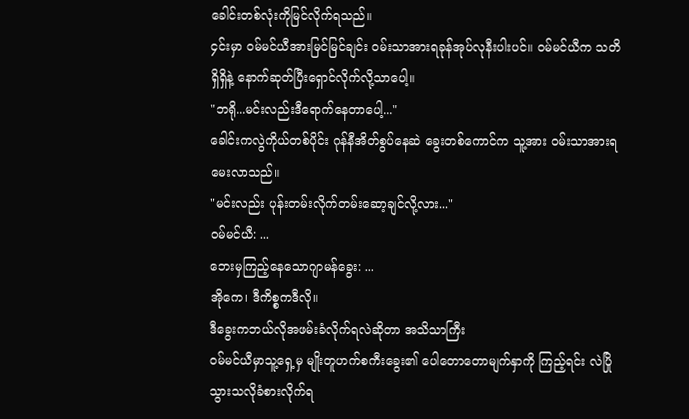ခေါင်းတစ်လုံးကိုမြင်လိုက်ရသည်။
၄င်းမှာ ၀မ်မင်ယီအားမြင်မြင်ချင်း ၀မ်းသာအားရခုန်အုပ်လုနီးပါးပင်။ ၀မ်မင်ယီက သတိရှိရှိနဲ့ နောက်ဆုတ်ပြီးရှောင်လိုက်လို့သာပေါ့။
"ဘရို...မင်းလည်းဒီရောက်နေတာပေါ့..."
ခေါင်းကလွဲကိုယ်တစ်ပိုင်း ဂုန်နီအိတ်စွပ်နေဆဲ ခွေးတစ်ကောင်က သူ့အား ၀မ်းသာအားရမေးလာသည်။
"မင်းလည်း ပုန်းတမ်းလိုက်တမ်းဆော့ချင်လို့လား..."
၀မ်မင်ယီ: ...
ဘေးမှကြည့်နေသောဂျာမန်ခွေး: ...
အိုကေ၊ ဒီကိစ္စကဒီလို။
ဒီခွေးကဘယ်လိုအဖမ်းခံလိုက်ရလဲဆိုတာ အသိသာကြီး
၀မ်မင်ယီမှာသူ့ရှေ့မှ မျိုးတူဟက်စကီးခွေး၏ ပေါတောတောမျက်နှာကို ကြည့်ရင်း လဲပြိုသွားသလိုခံစားလိုက်ရ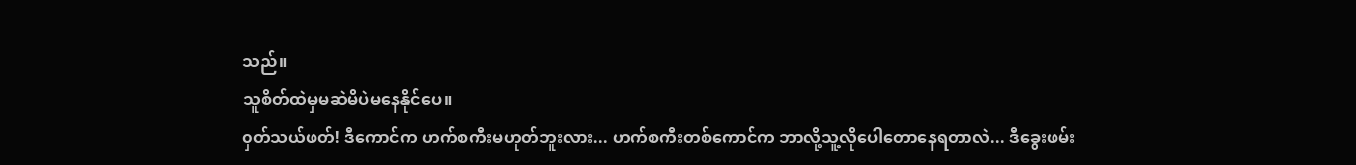သည်။
သူစိတ်ထဲမှမဆဲမိပဲမနေနိုင်ပေ။
၀ှတ်သယ်ဖတ်! ဒီကောင်က ဟက်စကီးမဟုတ်ဘူးလား... ဟက်စကီးတစ်ကောင်က ဘာလို့သူ့လိုပေါတောနေရတာလဲ... ဒီခွေးဖမ်း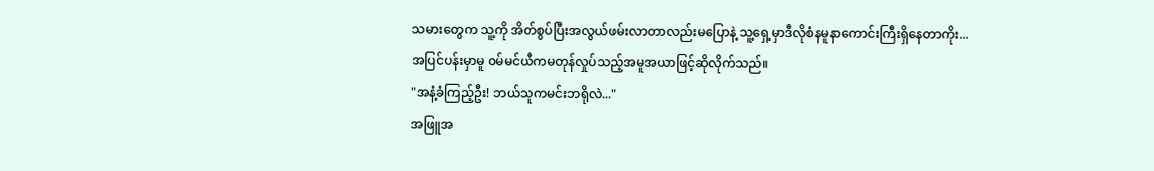သမားတွေက သူ့ကို အိတ်စွပ်ပြီးအလွယ်ဖမ်းလာတာလည်းမပြောနဲ့ သူ့ရှေ့မှာဒီလိုစံနမူနာကောင်းကြီးရှိနေတာကိုး...
အပြင်ပန်းမှာမူ ၀မ်မင်ယီကမတုန်လှုပ်သည့်အမူအယာဖြင့်ဆိုလိုက်သည်။
"အနံ့ခံကြည့်ဦး! ဘယ်သူကမင်းဘရိုလဲ..."
အဖြူအ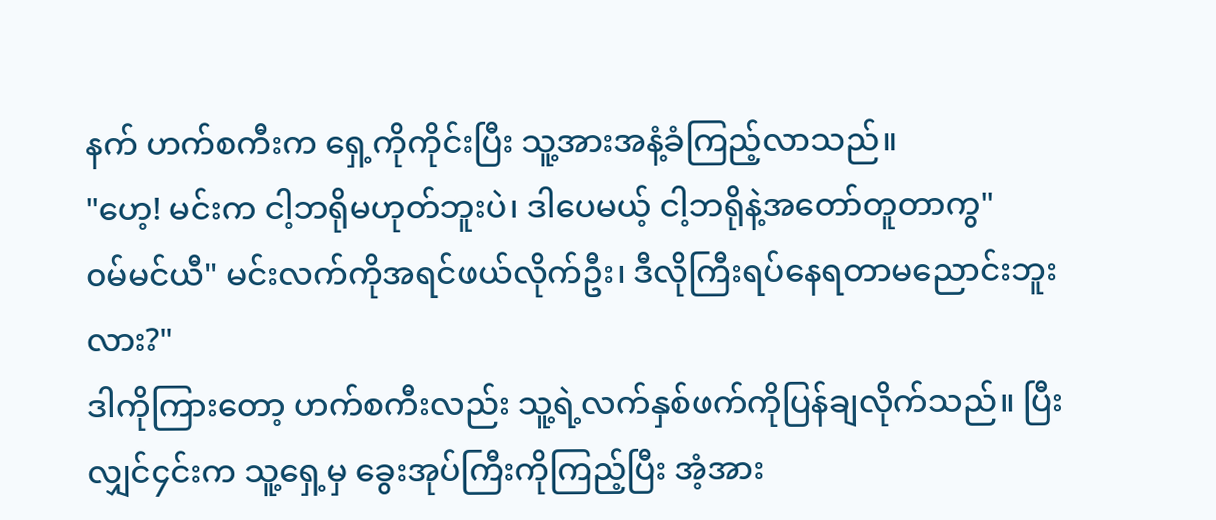နက် ဟက်စကီးက ရှေ့ကိုကိုင်းပြီး သူ့အားအနံ့ခံကြည့်လာသည်။
"ဟေ့! မင်းက ငါ့ဘရိုမဟုတ်ဘူးပဲ၊ ဒါပေမယ့် ငါ့ဘရိုနဲ့အတော်တူတာကွ"
၀မ်မင်ယီ" မင်းလက်ကိုအရင်ဖယ်လိုက်ဦး၊ ဒီလိုကြီးရပ်နေရတာမညောင်းဘူးလား?"
ဒါကိုကြားတော့ ဟက်စကီးလည်း သူ့ရဲ့လက်နှစ်ဖက်ကိုပြန်ချလိုက်သည်။ ပြီးလျှင်၄င်းက သူ့ရှေ့မှ ခွေးအုပ်ကြီးကိုကြည့်ပြီး အံ့အား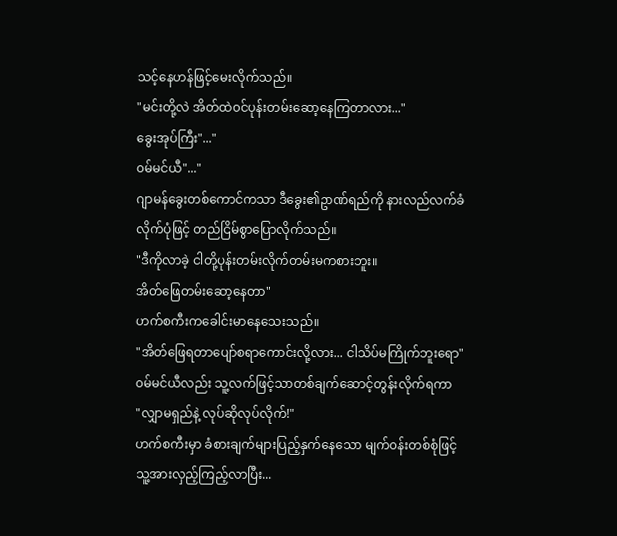သင့်နေဟန်ဖြင့်မေးလိုက်သည်။
"မင်းတို့လဲ အိတ်ထဲ၀င်ပုန်းတမ်းဆော့နေကြတာလား..."
ခွေးအုပ်ကြီး"..."
၀မ်မင်ယီ"..."
ဂျာမန်ခွေးတစ်ကောင်ကသာ ဒီခွေး၏ဥာဏ်ရည်ကို နားလည်လက်ခံလိုက်ပုံဖြင့် တည်ငြိမ်စွာပြောလိုက်သည်။
"ဒီကိုလာခဲ့ ငါတို့ပုန်းတမ်းလိုက်တမ်းမကစားဘူး။
အိတ်ဖြေတမ်းဆော့နေတာ"
ဟက်စကီးကခေါင်းမာနေသေးသည်။
"အိတ်ဖြေရတာပျော်စရာကောင်းလို့လား... ငါသိပ်မကြိုက်ဘူးရော"
၀မ်မင်ယီလည်း သူ့လက်ဖြင့်သာတစ်ချက်ဆောင့်တွန်းလိုက်ရကာ
"လျှာမရှည်နဲ့ လုပ်ဆိုလုပ်လိုက်!"
ဟက်စကီးမှာ ခံစားချက်များပြည့်နှက်နေသော မျက်၀န်းတစ်စုံဖြင့်သူ့အားလှည့်ကြည့်လာပြီး...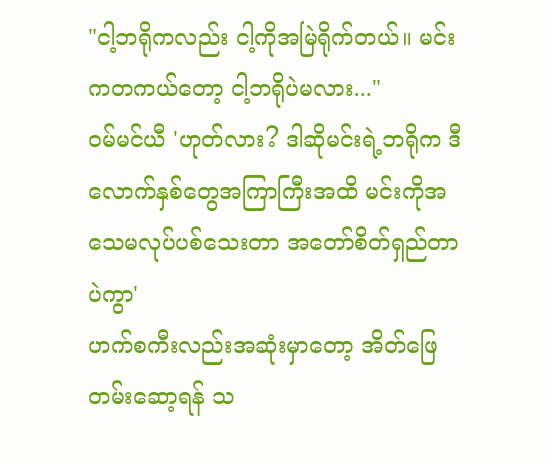"ငါ့ဘရိုကလည်း ငါ့ကိုအမြဲရိုက်တယ်။ မင်းကတကယ်တော့ ငါ့ဘရိုပဲမလား..."
၀မ်မင်ယီ 'ဟုတ်လား? ဒါဆိုမင်းရဲ့ဘရိုက ဒီလောက်နှစ်တွေအကြာကြီးအထိ မင်းကိုအသေမလုပ်ပစ်သေးတာ အတော်စိတ်ရှည်တာပဲကွာ'
ဟက်စကီးလည်းအဆုံးမှာတော့ အိတ်ဖြေတမ်းဆော့ရန် သ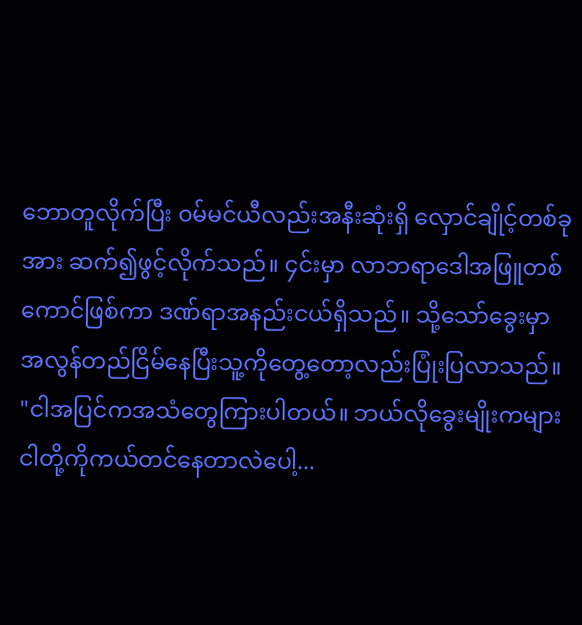ဘောတူလိုက်ပြီး ၀မ်မင်ယီလည်းအနီးဆုံးရှိ လှောင်ချိုင့်တစ်ခုအား ဆက်၍ဖွင့်လိုက်သည်။ ၄င်းမှာ လာဘရာဒေါအဖြူတစ်ကောင်ဖြစ်ကာ ဒဏ်ရာအနည်းငယ်ရှိသည်။ သို့သော်ခွေးမှာအလွန်တည်ငြိမ်နေပြီးသူ့ကိုတွေ့တော့လည်းပြုံးပြလာသည်။
"ငါအပြင်ကအသံတွေကြားပါတယ်။ ဘယ်လိုခွေးမျိုးကများ ငါတို့ကိုကယ်တင်နေတာလဲပေါ့...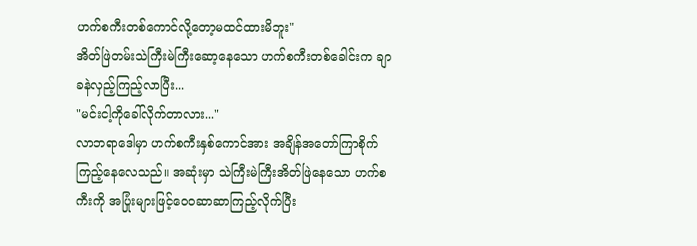ဟက်စကီးတစ်ကောင်လို့တော့မထင်ထားမိဘူး"
အိတ်ဖြဲတမ်းသဲကြီးမဲကြီးဆော့နေသော ဟက်စကီးတစ်ခေါင်းက ချာခနဲလှည့်ကြည့်လာပြီး...
"မင်းငါ့ကိုခေါ်လိုက်တာလား..."
လာဘရာဒေါမှာ ဟက်စကီးနှစ်ကောင်အား အချိန်အတော်ကြာစိုက်ကြည့်နေလေသည်။ အဆုံးမှာ သဲကြီးမဲကြီးအိတ်ဖြဲနေသော ဟက်စကီးကို အပြုံးများဖြင့်ဝေ၀ဆာဆာကြည့်လိုက်ပြီး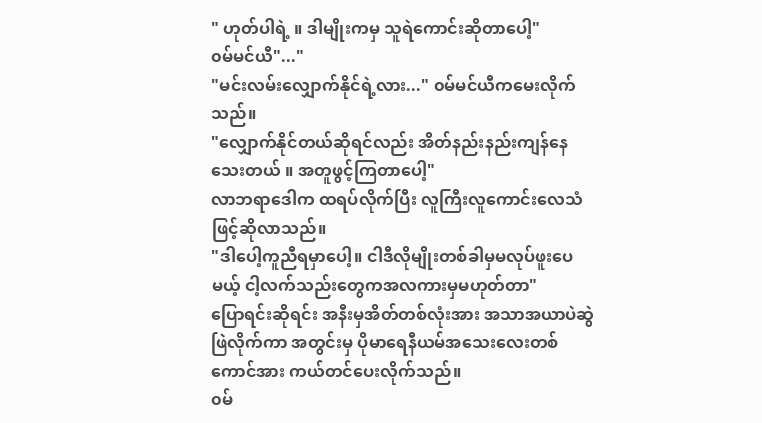" ဟုတ်ပါရဲ့ ။ ဒါမျိုးကမှ သူရဲကောင်းဆိုတာပေါ့"
၀မ်မင်ယီ"..."
"မင်းလမ်းလျှောက်နိုင်ရဲ့လား..." ၀မ်မင်ယီကမေးလိုက်သည်။
"လျှောက်နိုင်တယ်ဆိုရင်လည်း အိတ်နည်းနည်းကျန်နေသေးတယ် ။ အတူဖွင့်ကြတာပေါ့"
လာဘရာဒေါက ထရပ်လိုက်ပြီး လူကြီးလူကောင်းလေသံဖြင့်ဆိုလာသည်။
"ဒါပေါ့ကူညီရမှာပေါ့။ ငါဒီလိုမျိုးတစ်ခါမှမလုပ်ဖူးပေမယ့် ငါ့လက်သည်းတွေကအလကားမှမဟုတ်တာ"
ပြောရင်းဆိုရင်း အနီးမှအိတ်တစ်လုံးအား အသာအယာပဲဆွဲဖြဲလိုက်ကာ အတွင်းမှ ပိုမာရေနီယမ်အသေးလေးတစ်ကောင်အား ကယ်တင်ပေးလိုက်သည်။
၀မ်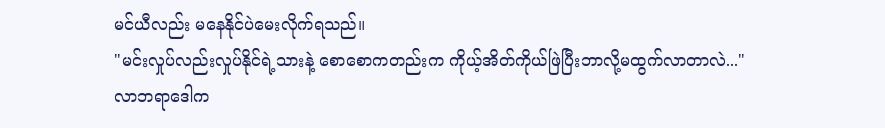မင်ယီလည်း မနေနိုင်ပဲမေးလိုက်ရသည်။
"မင်းလှုပ်လည်းလှုပ်နိုင်ရဲ့သားနဲ့ စောစောကတည်းက ကိုယ့်အိတ်ကိုယ်ဖြဲပြီးဘာလို့မထွက်လာတာလဲ..."
လာဘရာဒေါက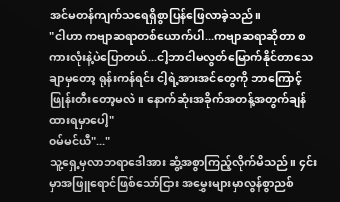အင်မတန်ကျက်သရေရှိစွာပြန်ဖြေလာခဲ့သည်။
"ငါဟာ ကဗျာဆရာတစ်ယောက်ပါ...ကဗျာဆရာဆိုတာ စကားလုံးနဲ့ပဲပြောတယ်...ငါ့ဘာငါမလွတ်မြောက်နိုင်တာသေချာမှတော့ ရုန်းကန်ရင်း ငါ့ရဲ့အားအင်တွေကို ဘာကြောင့်ဖြုန်းတီးတော့မလဲ။ နောက်ဆုံးအခိုက်အတန့်အတွက်ချန်ထားရမှာပေါ့"
၀မ်မင်ယီ"..."
သူ့ရှေ့မှလာဘရာဒေါအား ဆွံ့အစွာကြည့်လိုက်မိသည်။ ၄င်းမှာအဖြူရောင်ဖြစ်သော်ငြား အမွှေးများမှာလွန်စွာညစ်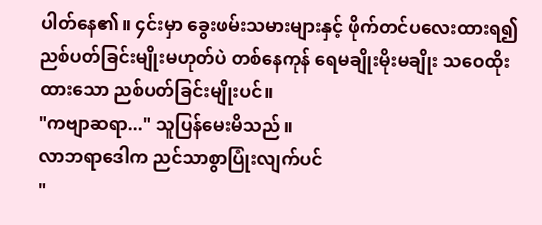ပါတ်နေ၏။ ၄င်းမှာ ခွေးဖမ်းသမားများနှင့် ဖိုက်တင်ပလေးထားရ၍ညစ်ပတ်ခြင်းမျိုးမဟုတ်ပဲ တစ်နေကုန် ရေမချိုးမိုးမချိုး သဝေထိုးထားသော ညစ်ပတ်ခြင်းမျိုးပင်။
"ကဗျာဆရာ..." သူပြန်မေးမိသည်။
လာဘရာဒေါက ညင်သာစွာပြုံးလျက်ပင်
"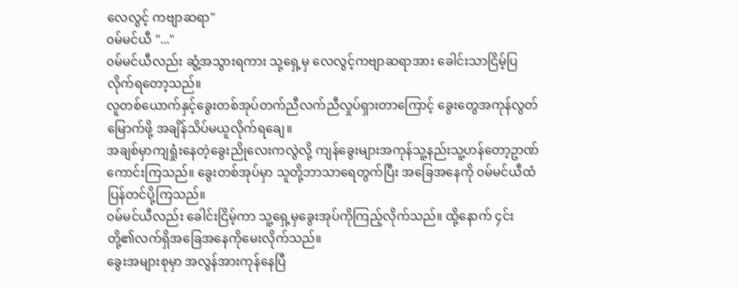လေလွင့် ကဗျာဆရာ"
၀မ်မင်ယီ "..."
၀မ်မင်ယီလည်း ဆွံ့အသွားရကား သု့ရှေ့မှ လေလွင့်ကဗျာဆရာအား ခေါင်းသာငြိမ့်ပြလိုက်ရတော့သည်။
လူတစ်ယောက်နှင့်ခွေးတစ်အုပ်တက်ညီလက်ညီလှုပ်ရှားတာကြောင့် ခွေးတွေအကုန်လွတ်မြောက်ဖို့ အချိန်သိပ်မယူလိုက်ရချေ။
အချစ်မှာကျရှုံးနေတဲ့ခွေးညိုလေးကလွဲလို့ ကျန်ခွေးများအကုန်သူ့နည်းသူ့ဟန်တော့ဥာဏ်ကောင်းကြသည်။ ခွေးတစ်အုပ်မှာ သူတို့ဘာသာရေတွက်ပြီး အခြေအနေကို ၀မ်မင်ယီထံပြန်တင်ပို့ကြသည်။
၀မ်မင်ယီလည်း ခေါင်းငြိမ့်ကာ သူ့ရှေ့မှခွေးအုပ်ကိုကြည့်လိုက်သည်။ ထို့နောက် ၄င်းတို့၏လက်ရှိအခြေအနေကိုမေးလိုက်သည်။
ခွေးအများစုမှာ အလွန်အားကုန်နေပြီ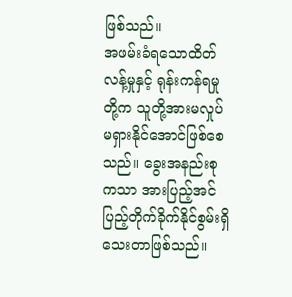ဖြစ်သည်။
အဖမ်းခံရသောထိတ်လန့်မှုနှင့် ရုန်းကန်ရမှုတို့က သူတို့အားမလှုပ်မရှားနိုင်အောင်ဖြစ်စေသည်။ ခွေးအနည်းစုကသာ အားပြည့်အင်ပြည့်တိုက်ခိုက်နိုင်စွမ်းရှိသေးတာဖြစ်သည်။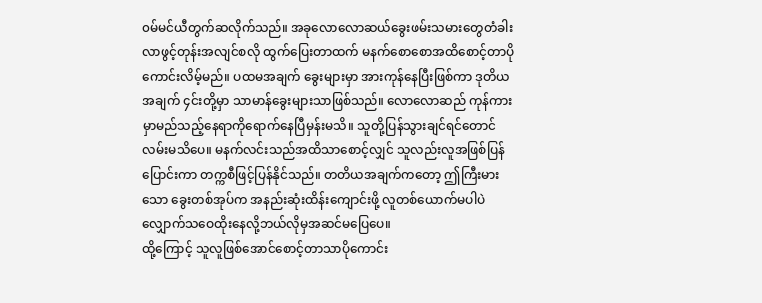၀မ်မင်ယီတွက်ဆလိုက်သည်။ အခုလောလောဆယ်ခွေးဖမ်းသမားတွေတံခါးလာဖွင့်တုန်းအလျင်စလို ထွက်ပြေးတာထက် မနက်စောစောအထိစောင့်တာပိုကောင်းလိမ့်မည်။ ပထမအချက် ခွေးများမှာ အားကုန်နေပြီးဖြစ်ကာ ဒုတိယအချက် ၄င်းတို့မှာ သာမာန်ခွေးများသာဖြစ်သည်။ လောလောဆည် ကုန်ကားမှာမည်သည့်နေရာကိုရောက်နေပြီမှန်းမသိ။ သူတို့ပြန်သွားချင်ရင်တောင် လမ်းမသိပေ။ မနက်လင်းသည်အထိသာစောင့်လျှင် သူလည်းလူအဖြစ်ပြန်ပြောင်းကာ တက္ကစီဖြင့်ပြန်နိုင်သည်။ တတိယအချက်ကတော့ ဤကြီးမားသော ခွေးတစ်အုပ်က အနည်းဆုံးထိန်းကျောင်းဖို့ လူတစ်ယောက်မပါပဲ လျှောက်သဝေထိုးနေလို့ဘယ်လိုမှအဆင်မပြေပေ။
ထို့ကြောင့် သူလူဖြစ်အောင်စောင့်တာသာပိုကောင်း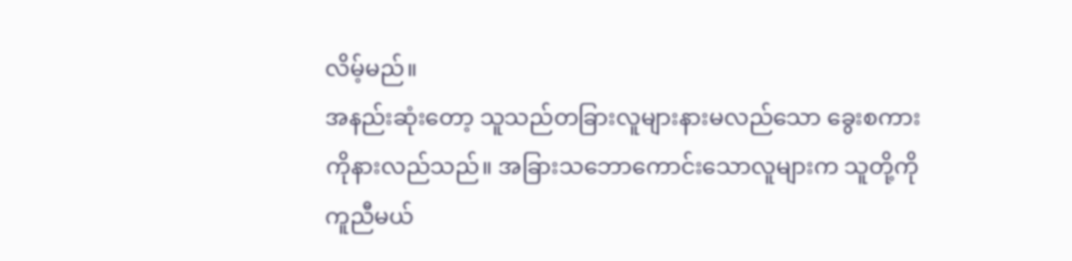လိမ့်မည်။
အနည်းဆုံးတော့ သူသည်တခြားလူများနားမလည်သော ခွေးစကားကိုနားလည်သည်။ အခြားသဘောကောင်းသောလူများက သူတို့ကိုကူညီမယ်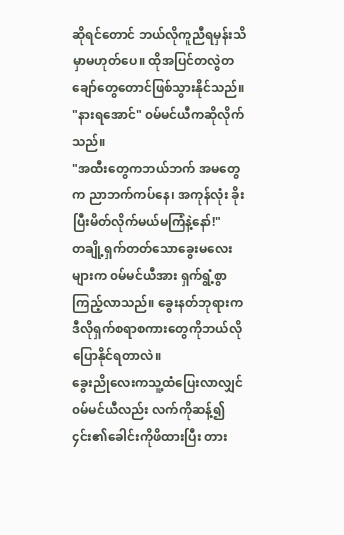ဆိုရင်တောင် ဘယ်လိုကူညီရမှန်းသိမှာမဟုတ်ပေ။ ထိုအပြင်တလွဲတချော်တွေတောင်ဖြစ်သွားနိုင်သည်။
"နားရအောင်" ၀မ်မင်ယီကဆိုလိုက်သည်။
"အထီးတွေကဘယ်ဘက် အမတွေက ညာဘက်ကပ်နေ၊ အကုန်လုံး ခိုးပြီးမိတ်လိုက်မယ်မကြံနဲ့နော်!"
တချို့ရှက်တတ်သောခွေးမလေးများက ၀မ်မင်ယီအား ရှက်ရွံ့စွာကြည့်လာသည်။ ခွေးနတ်ဘုရားက ဒီလိုရှက်စရာစကားတွေကိုဘယ်လိုပြောနိုင်ရတာလဲ။
ခွေးညိုလေးကသူ့ထံပြေးလာလျှင် ၀မ်မင်ယီလည်း လက်ကိုဆန့်၍ ၄င်း၏ခေါင်းကိုဖိထားပြီး တား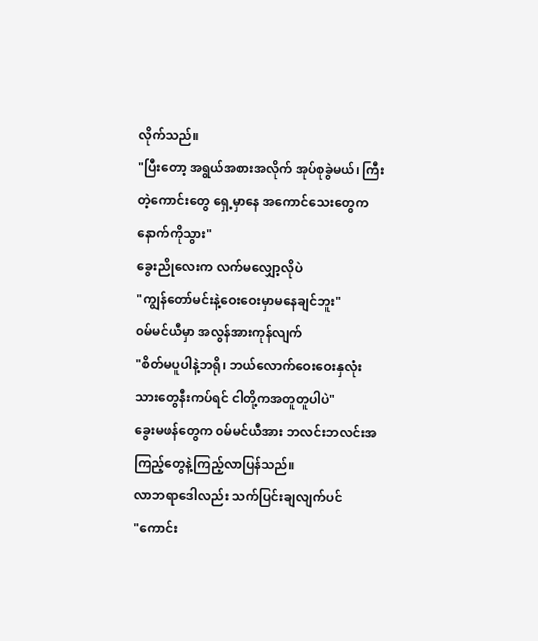လိုက်သည်။
"ပြီးတော့ အရွယ်အစားအလိုက် အုပ်စုခွဲမယ်၊ ကြီးတဲ့ကောင်းတွေ ရှေ့မှာနေ အကောင်သေးတွေက နောက်ကိုသွား"
ခွေးညိုလေးက လက်မလျှော့လိုပဲ
"ကျွန်တော်မင်းနဲ့ဝေးဝေးမှာမနေချင်ဘူး"
၀မ်မင်ယီမှာ အလွန်အားကုန်လျက်
"စိတ်မပူပါနဲ့ဘရို၊ ဘယ်လောက်ဝေးဝေးနှလုံးသားတွေနီးကပ်ရင် ငါတို့ကအတူတူပါပဲ"
ခွေးမဖန်တွေက ၀မ်မင်ယီအား ဘလင်းဘလင်းအကြည့်တွေနဲ့ကြည့်လာပြန်သည်။
လာဘရာဒေါလည်း သက်ပြင်းချလျက်ပင်
"ကောင်း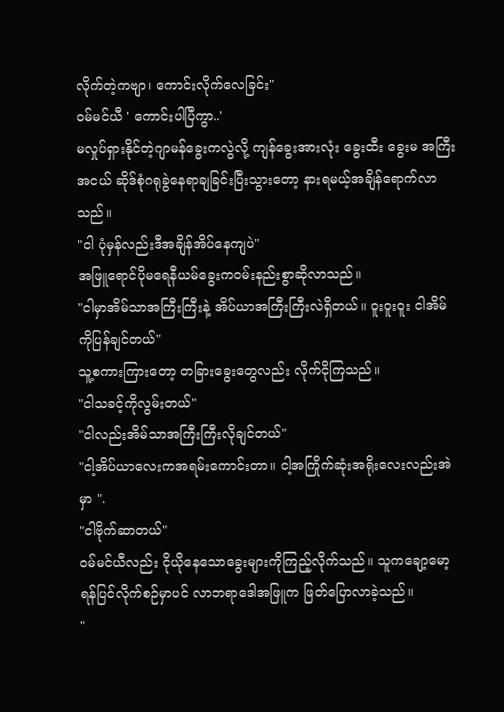လိုက်တဲ့ကဗျာ၊ ကောင်းလိုက်လေခြင်း"
၀မ်မင်ယီ ' ကောင်းပါပြီကွာ..'
မလှုပ်ရှားနိုင်တဲ့ဂျာမန်ခွေးကလွဲလို့ ကျန်ခွေးအားလုံး ခွေးထီး ခွေးမ အကြီးအငယ် ဆိုဒ်စုံဂရုခွဲနေရာချခြင်းပြီးသွားတော့ နားရမယ့်အချိန်ရောက်လာသည်။
"ငါ ပုံမှန်လည်းဒီအချိန်အိပ်နေကျပဲ"
အဖြူရောင်ပိုမရေနီယမ်ခွေးက၀မ်းနည်းစွာဆိုလာသည်။
"ငါမှာအိမ်သာအကြီးကြီးနဲ့ အိပ်ယာအကြီးကြီးလဲရှိတယ်။ ဝူးဝူးဝူး ငါအိမ်ကိုပြန်ချင်တယ်"
သူ့စကားကြားတော့ တခြားခွေးတွေလည်း လိုက်ငိုကြသည်။
"ငါသခင့်ကိုလွမ်းတယ်"
"ငါလည်းအိမ်သာအကြီးကြီးလိုချင်တယ်"
"ငါ့အိပ်ယာလေးကအရမ်းကောင်းတာ။ ငါ့အကြိုက်ဆုံးအရိုးလေးလည်းအဲမှာ ".
"ငါဗိုက်ဆာတယ်"
၀မ်မင်ယီလည်း ငိုယိုနေသောခွေးများကိုကြည့်လိုက်သည်။ သူကချော့မော့ရန်ပြင်လိုက်စဉ်မှာပင် လာဘရာဒေါအဖြူက ဖြတ်ပြောလာခဲ့သည်။
"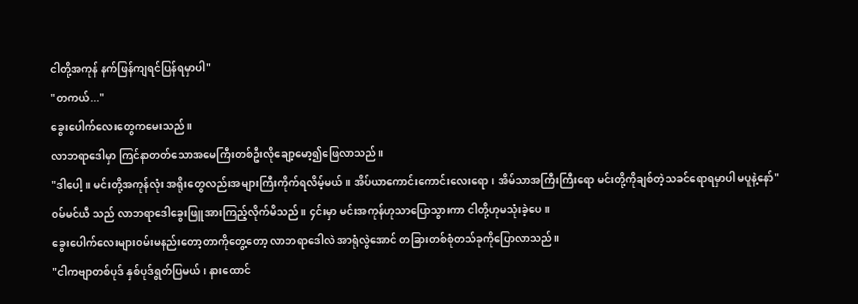ငါတို့အကုန် နက်ဖြန်ကျရင်ပြန်ရမှာပါ"
"တကယ်..."
ခွေးပေါက်လေးတွေကမေးသည်။
လာဘရာဒေါမှာ ကြင်နာတတ်သောအမေကြီးတစ်ဦးလိုချော့မော့၍ဖြေလာသည်။
"ဒါပေါ့။ မင်းတို့အကုန်လုံး အရိုးတွေလည်းအများကြီးကိုက်ရလိမ့်မယ်။ အိပ်ယာကောင်းကောင်းလေးရော၊ အိမ်သာအကြီးကြီးရော မင်းတို့ကိုချစ်တဲ့သခင်ရောရမှာပါ မပူနဲ့နော်"
၀မ်မင်ယီ သည် လာဘရာဒေါခွေးဖြူအားကြည့်လိုက်မိသည်။ ၄င်းမှာ မင်းအကုန်ဟုသာပြောသွားကာ ငါတို့ဟုမသုံးခဲ့ပေ။
ခွေးပေါက်လေးများ၀မ်းမနည်းတော့တာကိုတွေ့တော့ လာဘရာဒေါလဲ အာရုံလွဲအောင် တခြားတစ်စုံတသ်ခုကိုပြောလာသည်။
"ငါကဗျာတစ်ပုဒ် နှစ်ပုဒ်ရွတ်ပြမယ်၊ နားထောင်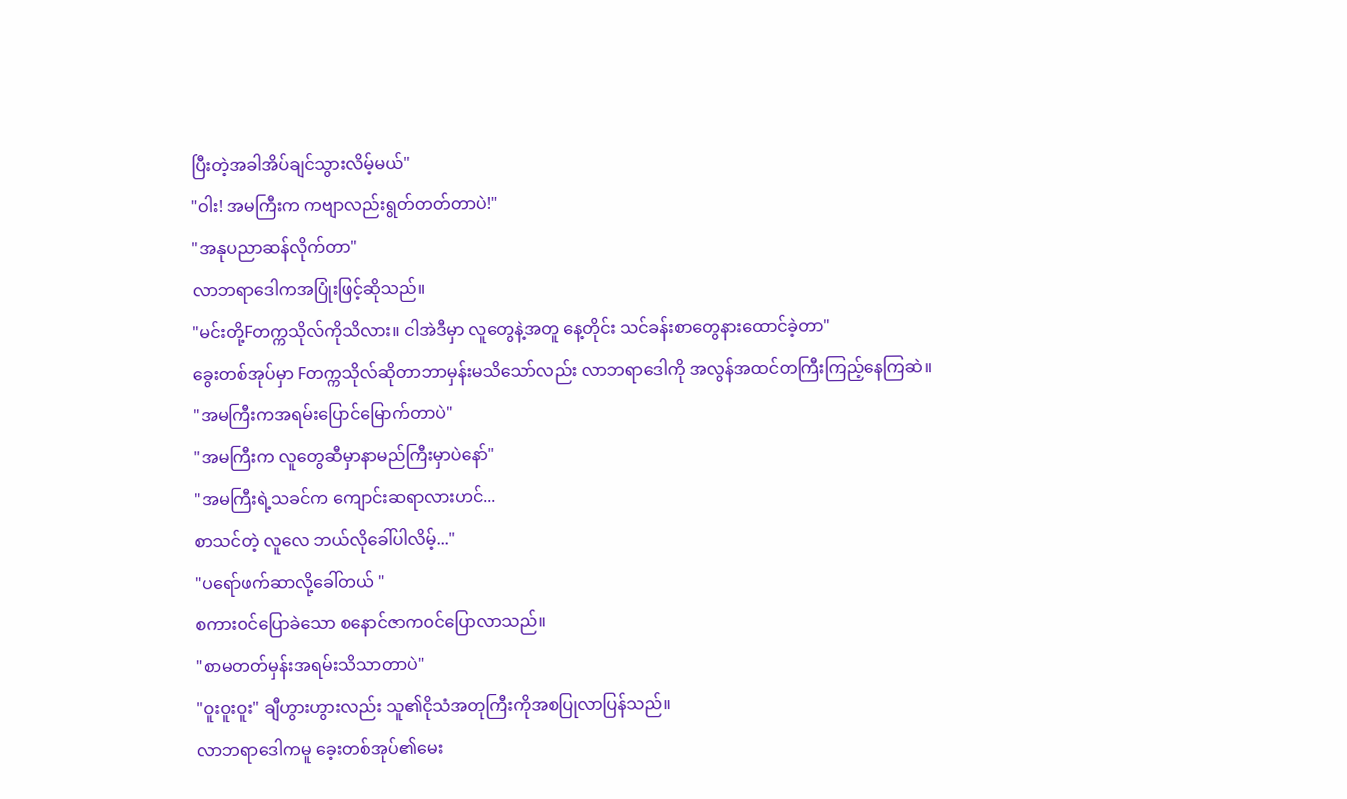ပြီးတဲ့အခါအိပ်ချင်သွားလိမ့်မယ်"
"ဝါး! အမကြီးက ကဗျာလည်းရွတ်တတ်တာပဲ!"
"အနုပညာဆန်လိုက်တာ"
လာဘရာဒေါကအပြုံးဖြင့်ဆိုသည်။
"မင်းတို့Fတက္ကသိုလ်ကိုသိလား။ ငါအဲဒီမှာ လူတွေနဲ့အတူ နေ့တိုင်း သင်ခန်းစာတွေနားထောင်ခဲ့တာ"
ခွေးတစ်အုပ်မှာ Fတက္ကသိုလ်ဆိုတာဘာမှန်းမသိသော်လည်း လာဘရာဒေါကို အလွန်အထင်တကြီးကြည့်နေကြဆဲ။
"အမကြီးကအရမ်းပြောင်မြောက်တာပဲ"
"အမကြီးက လူတွေဆီမှာနာမည်ကြီးမှာပဲနော်"
"အမကြီးရဲ့သခင်က ကျောင်းဆရာလားဟင်...
စာသင်တဲ့ လူလေ ဘယ်လိုခေါ်ပါလိမ့်..."
"ပရော်ဖက်ဆာလို့ခေါ်တယ် "
စကား၀င်ပြောခဲသော စနောင်ဇာက၀င်ပြောလာသည်။
"စာမတတ်မှန်းအရမ်းသိသာတာပဲ"
"ဝူးဝူးဝူး" ချီဟွားဟွားလည်း သူ၏ငိုသံအတုကြီးကိုအစပြုလာပြန်သည်။
လာဘရာဒေါကမူ ခေ့းတစ်အုပ်၏မေး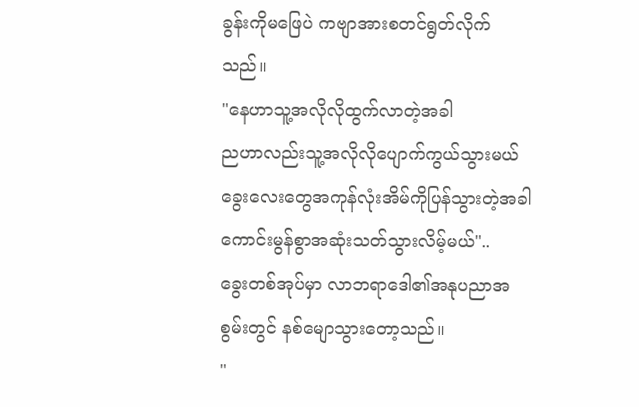ခွန်းကိုမဖြေပဲ ကဗျာအားစတင်ရွတ်လိုက်သည်။
"နေဟာသူ့အလိုလိုထွက်လာတဲ့အခါ
ညဟာလည်းသူ့အလိုလိုပျောက်ကွယ်သွားမယ်
ခွေးလေးတွေအကုန်လုံးအိမ်ကိုပြန်သွားတဲ့အခါ
ကောင်းမွန်စွာအဆုံးသတ်သွားလိမ့်မယ်"..
ခွေးတစ်အုပ်မှာ လာဘရာဒေါ၏အနုပညာအစွမ်းတွင် နစ်မျောသွားတော့သည်။
"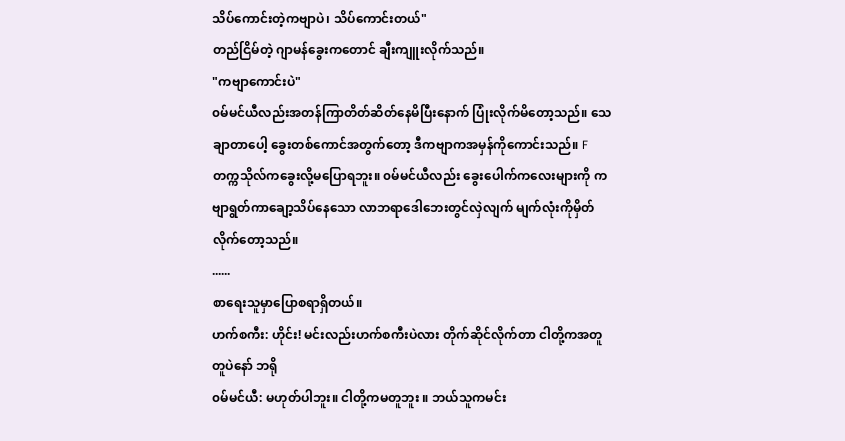သိပ်ကောင်းတဲ့ကဗျာပဲ၊ သိပ်ကောင်းတယ်"
တည်ငြိမ်တဲ့ ဂျာမန်ခွေးကတောင် ချီးကျူးလိုက်သည်။
"ကဗျာကောင်းပဲ"
၀မ်မင်ယီလည်းအတန်ကြာတိတ်ဆိတ်နေမိပြီးနောက် ပြုံးလိုက်မိတော့သည်။ သေချာတာပေါ့ ခွေးတစ်ကောင်အတွက်တော့ ဒီကဗျာကအမှန်ကိုကောင်းသည်။ Fတက္ကသိုလ်ကခွေးလို့မပြောရဘူး။ ၀မ်မင်ယီလည်း ခွေးပေါက်ကလေးများကို ကဗျာရွတ်ကာချော့သိပ်နေသော လာဘရာဒေါဘေးတွင်လှဲလျက် မျက်လုံးကိုမှိတ်လိုက်တော့သည်။
......
စာရေးသူမှာပြောစရာရှိတယ်။
ဟက်စကီး: ဟိုင်း! မင်းလည်းဟက်စကီးပဲလား တိုက်ဆိုင်လိုက်တာ ငါတို့ကအတူတူပဲနော် ဘရို
၀မ်မင်ယီ: မဟုတ်ပါဘူး။ ငါတို့ကမတူဘူး ။ ဘယ်သူကမင်း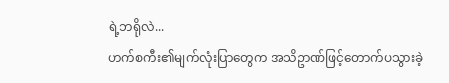ရဲ့ဘရိုလဲ...
ဟက်စကီး၏မျက်လုံးပြာတွေက အသိဥာဏ်ဖြင့်တောက်ပသွားခဲ့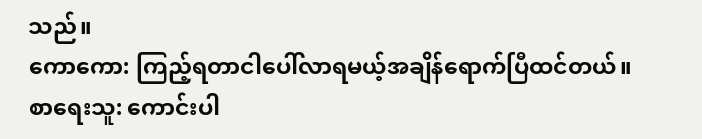သည်။
ကောကော: ကြည့်ရတာငါပေါ်လာရမယ့်အချိန်ရောက်ပြီထင်တယ်။
စာရေးသူ: ကောင်းပါ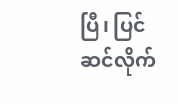ပြီ၊ ပြင်ဆင်လိုက်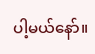ပါ့မယ်နော်။